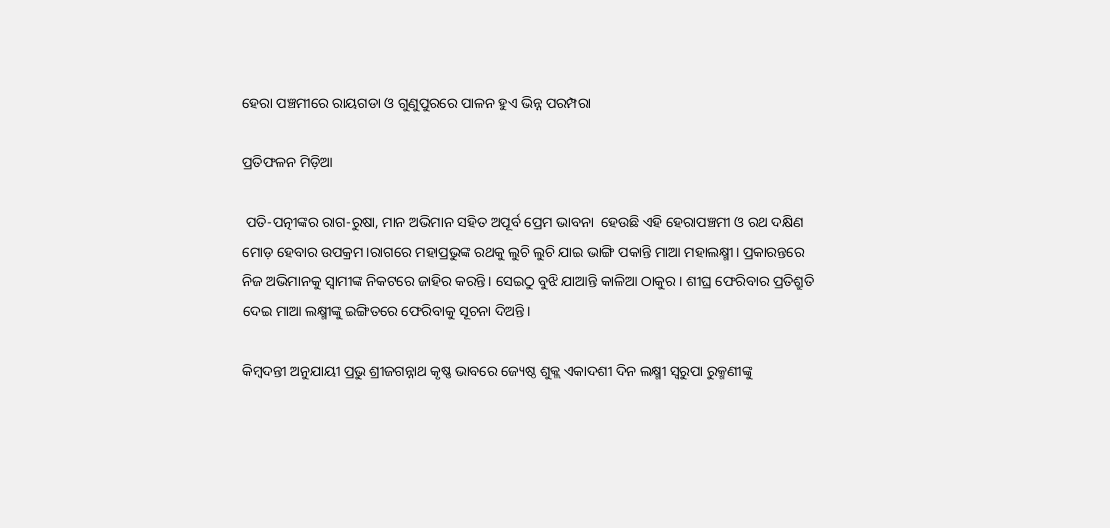ହେରା ପଞ୍ଚମୀରେ ରାୟଗଡା ଓ ଗୁଣୁପୁରରେ ପାଳନ ହୁଏ ଭିନ୍ନ ପରମ୍ପରା

ପ୍ରତିଫଳନ ମିଡ଼ିଆ

 ପତି-ପତ୍ନୀଙ୍କର ରାଗ-ରୁଷା, ମାନ ଅଭିମାନ ସହିତ ଅପୂର୍ବ ପ୍ରେମ ଭାବନା  ହେଉଛି ଏହି ହେରାପଞ୍ଚମୀ ଓ ରଥ ଦକ୍ଷିଣ ମୋଡ଼ ହେବାର ଉପକ୍ରମ।ରାଗରେ ମହାପ୍ରଭୁଙ୍କ ରଥକୁ ଲୁଚି ଲୁଚି ଯାଇ ଭାଙ୍ଗି ପକାନ୍ତି ମାଆ ମହାଲକ୍ଷ୍ମୀ। ପ୍ରକାରନ୍ତରେ ନିଜ ଅଭିମାନକୁ ସ୍ବାମୀଙ୍କ ନିକଟରେ ଜାହିର କରନ୍ତି। ସେଇଠୁ ବୁଝି ଯାଆନ୍ତି କାଳିଆ ଠାକୁର। ଶୀଘ୍ର ଫେରିବାର ପ୍ରତିଶ୍ରୁତି ଦେଇ ମାଆ ଲକ୍ଷ୍ମୀଙ୍କୁ ଇଙ୍ଗିତରେ ଫେରିବାକୁ ସୂଚନା ଦିଅନ୍ତି।

କିମ୍ବଦନ୍ତୀ ଅନୁଯାୟୀ ପ୍ରଭୁ ଶ୍ରୀଜଗନ୍ନାଥ କୃଷ୍ଣ ଭାବରେ ଜ୍ୟେଷ୍ଠ ଶୁକ୍ଲ ଏକାଦଶୀ ଦିନ ଲକ୍ଷ୍ମୀ ସ୍ୱରୁପା ରୁକ୍ମଣୀଙ୍କୁ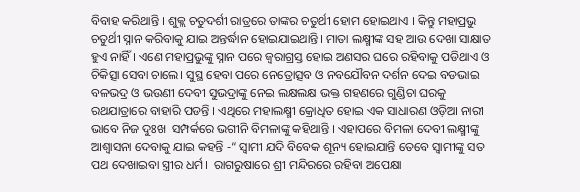ବିବାହ କରିଥାନ୍ତି । ଶୁକ୍ଲ ଚତୁଦର୍ଶୀ ରାତ୍ରରେ ତାଙ୍କର ଚତୁର୍ଥୀ ହୋମ ହୋଇଥାଏ । କିନ୍ତୁ ମହାପ୍ରଭୁ ଚତୁର୍ଥୀ ସ୍ନାନ କରିବାକୁ ଯାଇ ଅନ୍ତର୍ଦ୍ଧାନ ହୋଇଯାଇଥାନ୍ତି। ମାତା ଲକ୍ଷ୍ମୀଙ୍କ ସହ ଆଉ ଦେଖା ସାକ୍ଷାତ ହୁଏ ନାହିଁ । ଏଣେ ମହାପ୍ରଭୁଙ୍କୁ ସ୍ନାନ ପରେ ଜ୍ୱରାଗ୍ରସ୍ତ ହୋଇ ଅଣସର ଘରେ ରହିବାକୁ ପଡିଥାଏ ଓ ଚିକିତ୍ସା ସେବା ଚାଲେ। ସୁସ୍ଥ ହେବା ପରେ ନେତ୍ରୋତ୍ସବ ଓ ନବଯୌବନ ଦର୍ଶନ ଦେଇ ବଡଭାଇ ବଳଭଦ୍ର ଓ ଭଉଣୀ ଦେବୀ ସୁଭଦ୍ରାଙ୍କୁ ନେଇ ଲକ୍ଷଲକ୍ଷ ଭକ୍ତ ଗହଣରେ ଗୁଣ୍ଡିଚା ଘରକୁ ରଥଯାତ୍ରାରେ ବାହାରି ପଡନ୍ତି । ଏଥିରେ ମହାଲକ୍ଷ୍ମୀ କ୍ରୋଧିତ ହୋଇ ଏକ ସାଧାରଣ ଓଡ଼ିଆ ନାରୀ ଭାବେ ନିଜ ଦୁଃଖ  ସମ୍ପର୍କରେ ଭଗୀନି ବିମଳାଙ୍କୁ କହିଥାନ୍ତି । ଏହାପରେ ବିମଳା ଦେବୀ ଲକ୍ଷ୍ମୀଙ୍କୁ ଆଶ୍ଵାସନା ଦେବାକୁ ଯାଇ କହନ୍ତି -“ ସ୍ୱାମୀ ଯଦି ବିବେକ ଶୂନ୍ୟ ହୋଇଯାନ୍ତି ତେବେ ସ୍ୱାମୀଙ୍କୁ ସତ ପଥ ଦେଖାଇବା ସ୍ତ୍ରୀର ଧର୍ମ।  ରାଗରୁଷାରେ ଶ୍ରୀ ମନ୍ଦିରରେ ରହିବା ଅପେକ୍ଷା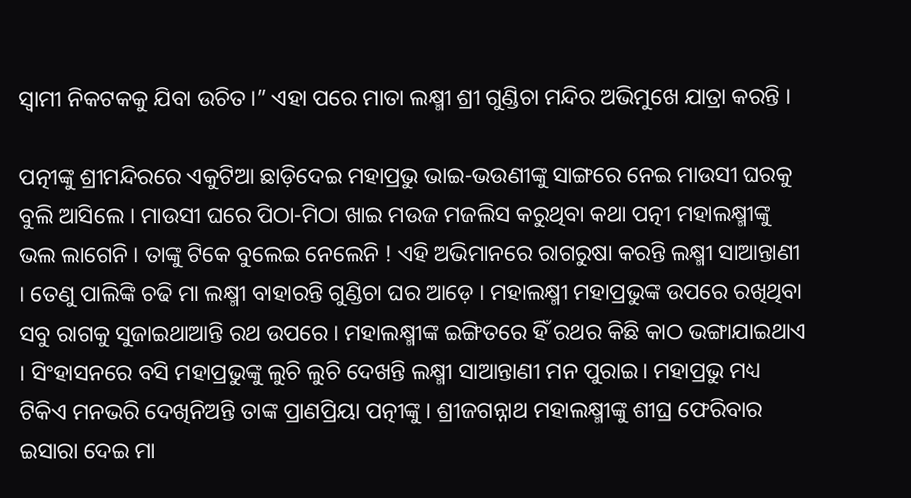ସ୍ବାମୀ ନିକଟକକୁ ଯିବା ଉଚିତ।” ଏହା ପରେ ମାତା ଲକ୍ଷ୍ମୀ ଶ୍ରୀ ଗୁଣ୍ଡିଚା ମନ୍ଦିର ଅଭିମୁଖେ ଯାତ୍ରା କରନ୍ତି ।

ପତ୍ନୀଙ୍କୁ ଶ୍ରୀମନ୍ଦିରରେ ଏକୁଟିଆ ଛାଡ଼ିଦେଇ ମହାପ୍ରଭୁ ଭାଇ-ଭଉଣୀଙ୍କୁ ସାଙ୍ଗରେ ନେଇ ମାଉସୀ ଘରକୁ ବୁଲି ଆସିଲେ । ମାଉସୀ ଘରେ ପିଠା-ମିଠା ଖାଇ ମଉଜ ମଜଲିସ କରୁଥିବା କଥା ପତ୍ନୀ ମହାଲକ୍ଷ୍ମୀଙ୍କୁ ଭଲ ଲାଗେନି । ତାଙ୍କୁ ଟିକେ ବୁଲେଇ ନେଲେନି ! ଏହି ଅଭିମାନରେ ରାଗରୁଷା କରନ୍ତି ଲକ୍ଷ୍ମୀ ସାଆନ୍ତାଣୀ । ତେଣୁ ପାଲିଙ୍କି ଚଢି ମା ଲକ୍ଷ୍ମୀ ବାହାରନ୍ତି ଗୁଣ୍ଡିଚା ଘର ଆଡ଼େ । ମହାଲକ୍ଷ୍ମୀ ମହାପ୍ରଭୁଙ୍କ ଉପରେ ରଖିଥିବା ସବୁ ରାଗକୁ ସୁଜାଇଥାଆନ୍ତି ରଥ ଉପରେ । ମହାଲକ୍ଷ୍ମୀଙ୍କ ଇଙ୍ଗିତରେ ହିଁ ରଥର କିଛି କାଠ ଭଙ୍ଗାଯାଇଥାଏ । ସିଂହାସନରେ ବସି ମହାପ୍ରଭୁଙ୍କୁ ଲୁଚି ଲୁଚି ଦେଖନ୍ତି ଲକ୍ଷ୍ମୀ ସାଆନ୍ତାଣୀ ମନ ପୁରାଇ। ମହାପ୍ରଭୁ ମଧ୍ୟ ଟିକିଏ ମନଭରି ଦେଖିନିଅନ୍ତି ତାଙ୍କ ପ୍ରାଣପ୍ରିୟା ପତ୍ନୀଙ୍କୁ । ଶ୍ରୀଜଗନ୍ନାଥ ମହାଲକ୍ଷ୍ମୀଙ୍କୁ ଶୀଘ୍ର ଫେରିବାର ଇସାରା ଦେଇ ମା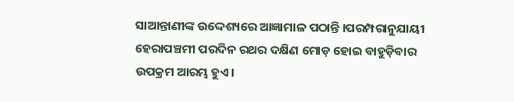ସାଆନ୍ତାଣୀଙ୍କ ଉଦ୍ଦେଶ୍ୟରେ ଆଜ୍ଞାମାଳ ପଠାନ୍ତି ।ପରମ୍ପରାନୁଯାୟୀ ହେରାପଞ୍ଚମୀ ପରଦିନ ରଥର ଦକ୍ଷିଣ ମୋଡ଼ ହୋଇ ବାହୁଡ଼ିବାର ଉପକ୍ରମ ଆରମ୍ଭ ହୁଏ।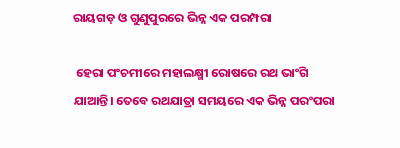ରାୟଗଡ଼ ଓ ଗୁଣୁପୁରରେ ଭିନ୍ନ ଏକ ପରମ୍ପରା

 ହେରା ପଂଚମୀରେ ମହାଲକ୍ଷ୍ମୀ ରୋଷରେ ରଥ ଭାଂଗି ଯାଆନ୍ତି। ତେବେ ରଥଯାତ୍ରା ସମୟରେ ଏକ ଭିନ୍ନ ପରଂପରା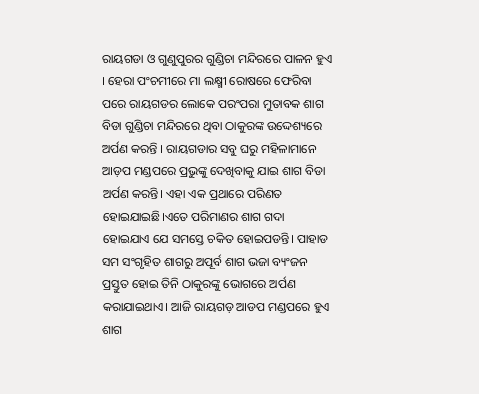ରାୟଗଡା ଓ ଗୁଣୁପୁରର ଗୁଣ୍ଡିଚା ମନ୍ଦିରରେ ପାଳନ ହୁଏ । ହେରା ପଂଚମୀରେ ମା ଲକ୍ଷ୍ମୀ ରୋଷରେ ଫେରିବା ପରେ ରାୟଗଡର ଲୋକେ ପରଂପରା ମୁତାବକ ଶାଗ ବିଡା ଗୁଣ୍ଡିଚା ମନ୍ଦିରରେ ଥିବା ଠାକୁରଙ୍କ ଉଦ୍ଦେଶ୍ୟରେ ଅର୍ପଣ କରନ୍ତି । ରାୟଗଡାର ସବୁ ଘରୁ ମହିଳାମାନେ ଆଡ଼ପ ମଣ୍ଡପରେ ପ୍ରଭୁଙ୍କୁ ଦେଖିବାକୁ ଯାଇ ଶାଗ ବିଡା ଅର୍ପଣ କରନ୍ତି। ଏହା ଏକ ପ୍ରଥାରେ ପରିଣତ ହୋଇଯାଇଛି।ଏତେ ପରିମାଣର ଶାଗ ଗଦା ହୋଇଯାଏ ଯେ ସମସ୍ତେ ଚକିତ ହୋଇପଡନ୍ତି। ପାହାଡ ସମ ସଂଗୃହିତ ଶାଗରୁ ଅପୂର୍ବ ଶାଗ ଭଜା ବ୍ୟଂଜନ ପ୍ରସ୍ତୁତ ହୋଇ ତିନି ଠାକୁରଙ୍କୁ ଭୋଗରେ ଅର୍ପଣ କରାଯାଇଥାଏ। ଆଜି ରାୟଗଡ଼ ଆଡପ ମଣ୍ଡପରେ ହୁଏ ଶାଗ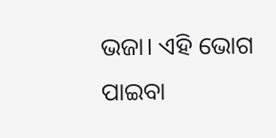ଭଜା। ଏହି ଭୋଗ ପାଇବା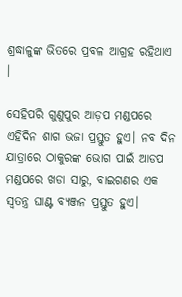ଶ୍ରଦ୍ଧାଳୁଙ୍କ ଭିତରେ ପ୍ରବଳ ଆଗ୍ରହ ରହିଥାଏ ।

ସେହିପରି ଗୁଣୁପୁର ଆଡ଼ପ ମଣ୍ଡପରେ ଏହିଦିନ ଶାଗ ଭଜା ପ୍ରସ୍ତୁତ ହୁଏ। ନବ ଦିନ ଯାତ୍ରାରେ ଠାକୁରଙ୍କ ଭୋଗ ପାଇଁ ଆଡପ ମଣ୍ଡପରେ ଖଡା ସାରୁ, ବାଇଗଣର ଏକ ସ୍ଵତନ୍ତ୍ର ଘାଣ୍ଟ ବ୍ୟଞ୍ଜନ ପ୍ରସ୍ତୁତ ହୁଏ।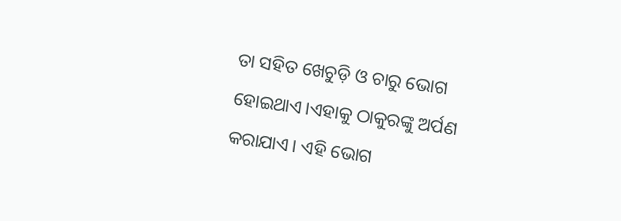ତା ସହିତ ଖେଚୁଡ଼ି ଓ ଚାରୁ ଭୋଗ ହୋଇଥାଏ।ଏହାକୁ ଠାକୁରଙ୍କୁ ଅର୍ପଣ କରାଯାଏ। ଏହି ଭୋଗ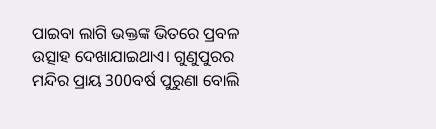ପାଇବା ଲାଗି ଭକ୍ତଙ୍କ ଭିତରେ ପ୍ରବଳ ଉତ୍ସାହ ଦେଖାଯାଇଥାଏ। ଗୁଣୁପୁରର ମନ୍ଦିର ପ୍ରାୟ 300ବର୍ଷ ପୁରୁଣା ବୋଲି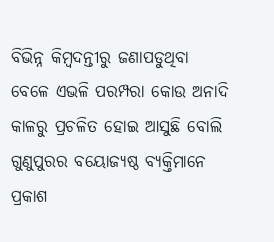ବିଭିନ୍ନ କିମ୍ବଦନ୍ତୀରୁ ଜଣାପଡୁଥିବା ବେଳେ ଏଭଳି ପରମ୍ପରା କୋଉ ଅନାଦି କାଳରୁ ପ୍ରଚଳିତ ହୋଇ ଆସୁଛି ବୋଲି ଗୁଣୁପୁରର ବୟୋଜ୍ୟଷ୍ଠ ବ୍ୟକ୍ତିମାନେ ପ୍ରକାଶ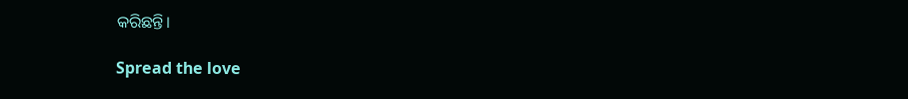କରିଛନ୍ତି।

Spread the love